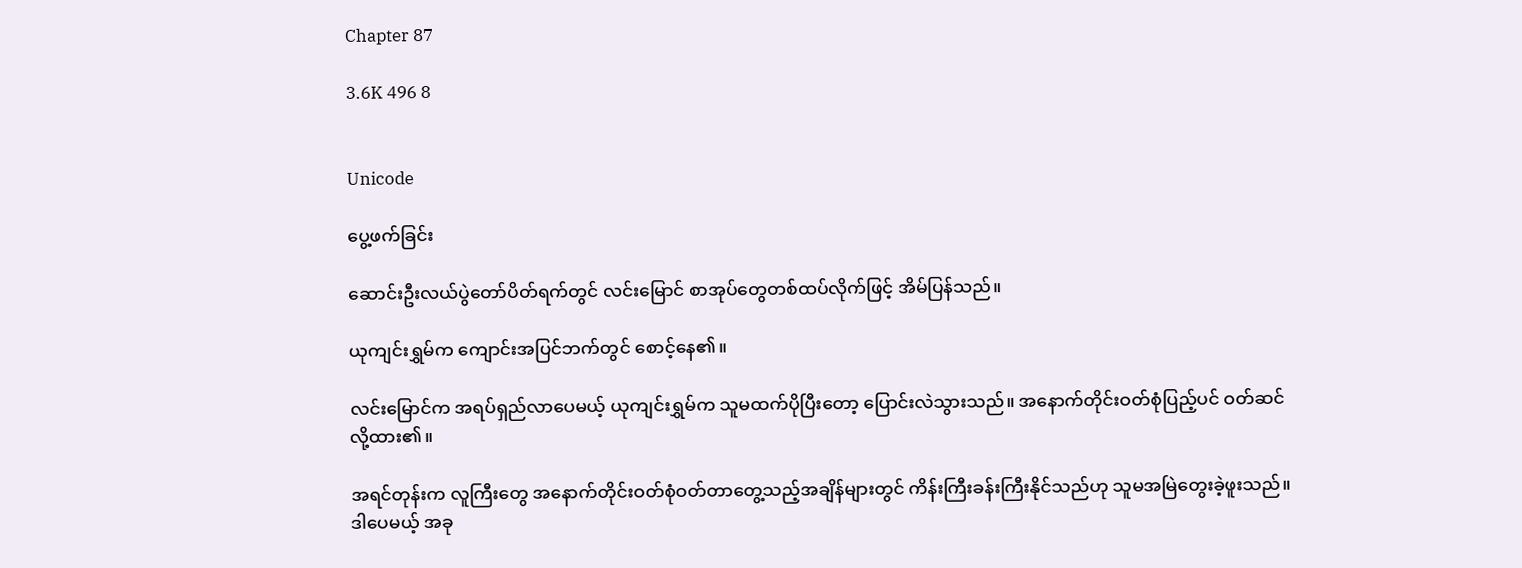Chapter 87

3.6K 496 8


Unicode

ပွေ့ဖက်ခြင်း

ဆောင်းဦးလယ်ပွဲတော်ပိတ်ရက်တွင် လင်းမြောင် စာအုပ်တွေတစ်ထပ်လိုက်ဖြင့် အိမ်ပြန်သည်။

ယုကျင်းရွှမ်က ကျောင်းအပြင်ဘက်တွင် စောင့်နေ၏။

လင်းမြောင်က အရပ်ရှည်လာပေမယ့် ယုကျင်းရွှမ်က သူမထက်ပိုပြီးတော့ ပြောင်းလဲသွားသည်။ အနောက်တိုင်းဝတ်စုံပြည့်ပင် ဝတ်ဆင်လို့ထား၏။

အရင်တုန်းက လူကြီးတွေ အနောက်တိုင်းဝတ်စုံဝတ်တာတွေ့သည့်အချိန်များတွင် ကိန်းကြီးခန်းကြီးနိုင်သည်ဟု သူမအမြဲတွေးခဲ့ဖူးသည်။ ဒါပေမယ့် အခု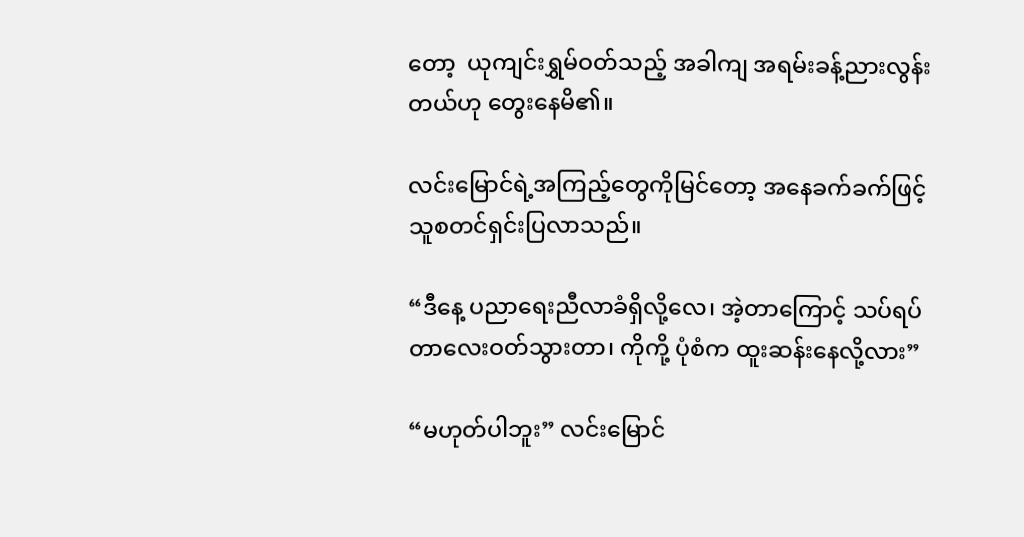တော့  ယုကျင်းရွှမ်ဝတ်သည့် အခါကျ အရမ်းခန့်ညားလွန်းတယ်ဟု တွေးနေမိ၏။

လင်းမြောင်ရဲ့အကြည့်တွေကိုမြင်တော့ အနေခက်ခက်ဖြင့် သူစတင်ရှင်းပြလာသည်။

“ဒီနေ့ ပညာရေးညီလာခံရှိလို့လေ၊ အဲ့တာကြောင့် သပ်ရပ်တာလေးဝတ်သွားတာ၊ ကိုကို့ ပုံစံက ထူးဆန်းနေလို့လား”

“မဟုတ်ပါဘူး” လင်းမြောင်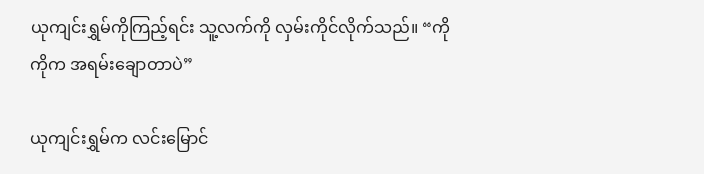ယုကျင်းရွှမ်ကိုကြည့်ရင်း သူ့လက်ကို လှမ်းကိုင်လိုက်သည်။ “ကိုကိုက အရမ်းချောတာပဲ”

ယုကျင်းရွှမ်က လင်းမြောင်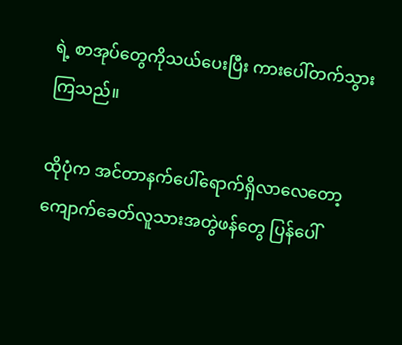ရဲ့ စာအုပ်တွေကိုသယ်ပေးပြီး ကားပေါ်တက်သွားကြသည်။

ထိုပုံက အင်တာနက်ပေါ်ရောက်ရှိလာလေတော့ ကျောက်ခေတ်လူသားအတွဲဖန်တွေ ပြန်ပေါ်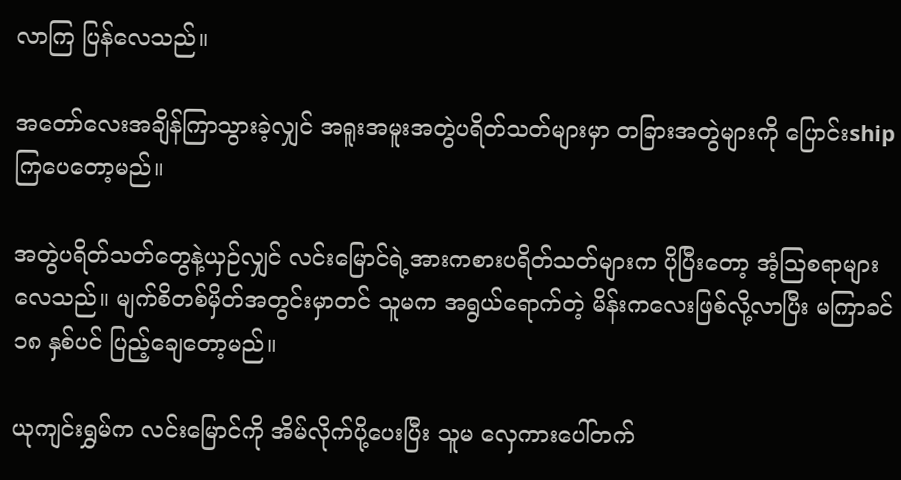လာကြ ပြန်လေသည်။

အတော်လေးအချိန်ကြာသွားခဲ့လျှင် အရူးအမူးအတွဲပရိတ်သတ်များမှာ တခြားအတွဲများကို ပြောင်းship ကြပေတော့မည်။

အတွဲပရိတ်သတ်တွေနဲ့ယှဉ်လျှင် လင်းမြောင်ရဲ့အားကစားပရိတ်သတ်များက ပိုပြီးတော့ အံ့ဩစရာများလေသည်။ မျက်စိတစ်မှိတ်အတွင်းမှာတင် သူမက အရွယ်ရောက်တဲ့ မိန်းကလေးဖြစ်လို့လာပြီး မကြာခင် ၁၈ နှစ်ပင် ပြည့်ချေတော့မည်။

ယုကျင်းရွှမ်က လင်းမြောင်ကို အိမ်လိုက်ပို့ပေးပြီး သူမ လှေကားပေါ်တက်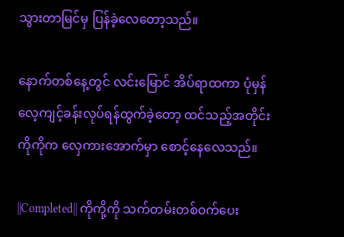သွားတာမြင်မှ ပြန်ခဲ့လေတော့သည်။

နောက်တစ်နေ့တွင် လင်းမြောင် အိပ်ရာထကာ ပုံမှန်လေ့ကျင့်ခန်းလုပ်ရန်ထွက်ခဲ့တော့ ထင်သည့်အတိုင်း ကိုကိုက လှေကားအောက်မှာ စောင့်နေလေသည်။

||Completed|| ကိုကို့ကို သက်တမ်းတစ်ဝက်ပေး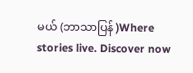မယ် (ဘာသာပြန် )Where stories live. Discover now